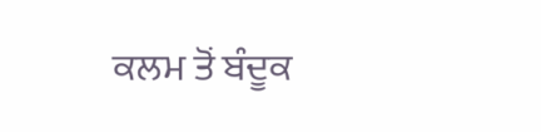ਕਲਮ ਤੋਂ ਬੰਦੂਕ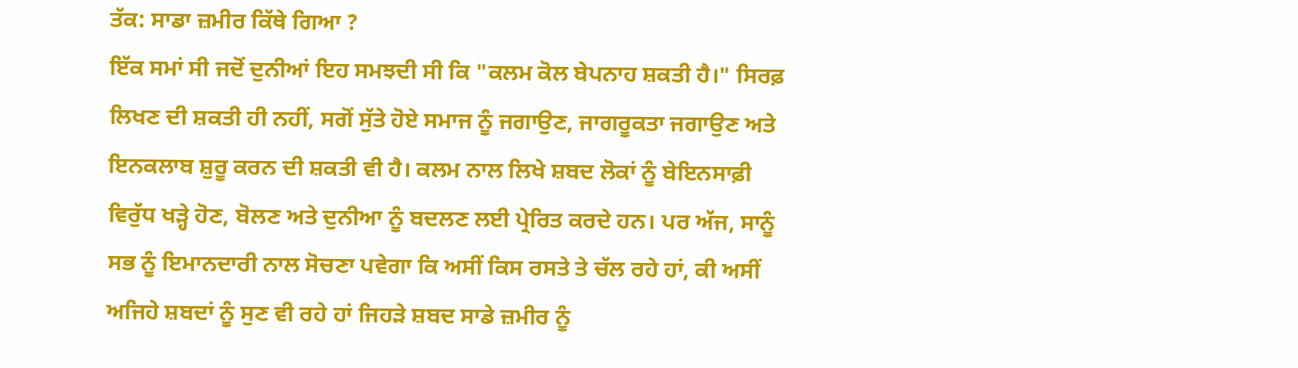ਤੱਕ: ਸਾਡਾ ਜ਼ਮੀਰ ਕਿੱਥੇ ਗਿਆ ?
ਇੱਕ ਸਮਾਂ ਸੀ ਜਦੋਂ ਦੁਨੀਆਂ ਇਹ ਸਮਝਦੀ ਸੀ ਕਿ "ਕਲਮ ਕੋਲ ਬੇਪਨਾਹ ਸ਼ਕਤੀ ਹੈ।" ਸਿਰਫ਼ ਲਿਖਣ ਦੀ ਸ਼ਕਤੀ ਹੀ ਨਹੀਂ, ਸਗੋਂ ਸੁੱਤੇ ਹੋਏ ਸਮਾਜ ਨੂੰ ਜਗਾਉਣ, ਜਾਗਰੂਕਤਾ ਜਗਾਉਣ ਅਤੇ ਇਨਕਲਾਬ ਸ਼ੁਰੂ ਕਰਨ ਦੀ ਸ਼ਕਤੀ ਵੀ ਹੈ। ਕਲਮ ਨਾਲ ਲਿਖੇ ਸ਼ਬਦ ਲੋਕਾਂ ਨੂੰ ਬੇਇਨਸਾਫ਼ੀ ਵਿਰੁੱਧ ਖੜ੍ਹੇ ਹੋਣ, ਬੋਲਣ ਅਤੇ ਦੁਨੀਆ ਨੂੰ ਬਦਲਣ ਲਈ ਪ੍ਰੇਰਿਤ ਕਰਦੇ ਹਨ। ਪਰ ਅੱਜ, ਸਾਨੂੰ ਸਭ ਨੂੰ ਇਮਾਨਦਾਰੀ ਨਾਲ ਸੋਚਣਾ ਪਵੇਗਾ ਕਿ ਅਸੀਂ ਕਿਸ ਰਸਤੇ ਤੇ ਚੱਲ ਰਹੇ ਹਾਂ, ਕੀ ਅਸੀਂ ਅਜਿਹੇ ਸ਼ਬਦਾਂ ਨੂੰ ਸੁਣ ਵੀ ਰਹੇ ਹਾਂ ਜਿਹੜੇ ਸ਼ਬਦ ਸਾਡੇ ਜ਼ਮੀਰ ਨੂੰ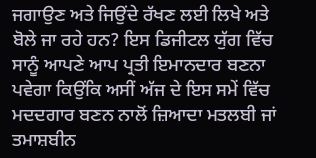ਜਗਾਉਣ ਅਤੇ ਜਿਉਂਦੇ ਰੱਖਣ ਲਈ ਲਿਖੇ ਅਤੇ ਬੋਲੇ ਜਾ ਰਹੇ ਹਨ? ਇਸ ਡਿਜੀਟਲ ਯੁੱਗ ਵਿੱਚ ਸਾਨੂੰ ਆਪਣੇ ਆਪ ਪ੍ਰਤੀ ਇਮਾਨਦਾਰ ਬਣਨਾ ਪਵੇਗਾ ਕਿਉਂਕਿ ਅਸੀਂ ਅੱਜ ਦੇ ਇਸ ਸਮੇਂ ਵਿੱਚ ਮਦਦਗਾਰ ਬਣਨ ਨਾਲੋਂ ਜ਼ਿਆਦਾ ਮਤਲਬੀ ਜਾਂ ਤਮਾਸ਼ਬੀਨ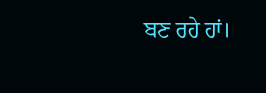ਬਣ ਰਹੇ ਹਾਂ।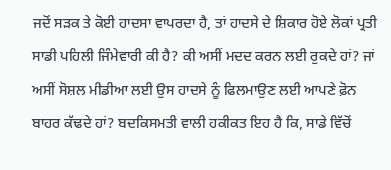ਜਦੋਂ ਸੜਕ ਤੇ ਕੋਈ ਹਾਦਸਾ ਵਾਪਰਦਾ ਹੈ, ਤਾਂ ਹਾਦਸੇ ਦੇ ਸ਼ਿਕਾਰ ਹੋਏ ਲੋਕਾਂ ਪ੍ਰਤੀ ਸਾਡੀ ਪਹਿਲੀ ਜਿੰਮੇਵਾਰੀ ਕੀ ਹੈ? ਕੀ ਅਸੀਂ ਮਦਦ ਕਰਨ ਲਈ ਰੁਕਦੇ ਹਾਂ? ਜਾਂ ਅਸੀਂ ਸੋਸ਼ਲ ਮੀਡੀਆ ਲਈ ਉਸ ਹਾਦਸੇ ਨੂੰ ਫਿਲਮਾਉਣ ਲਈ ਆਪਣੇ ਫ਼ੋਨ ਬਾਹਰ ਕੱਢਦੇ ਹਾਂ? ਬਦਕਿਸਮਤੀ ਵਾਲੀ ਹਕੀਕਤ ਇਹ ਹੈ ਕਿ, ਸਾਡੇ ਵਿੱਚੋਂ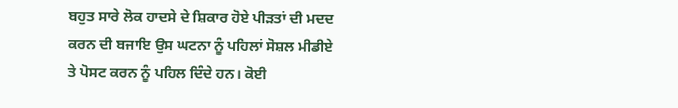ਬਹੁਤ ਸਾਰੇ ਲੋਕ ਹਾਦਸੇ ਦੇ ਸ਼ਿਕਾਰ ਹੋਏ ਪੀੜਤਾਂ ਦੀ ਮਦਦ ਕਰਨ ਦੀ ਬਜਾਇ ਉਸ ਘਟਨਾ ਨੂੰ ਪਹਿਲਾਂ ਸੋਸ਼ਲ ਮੀਡੀਏ ਤੇ ਪੋਸਟ ਕਰਨ ਨੂੰ ਪਹਿਲ ਦਿੰਦੇ ਹਨ। ਕੋਈ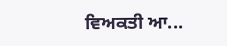ਵਿਅਕਤੀ ਆ...